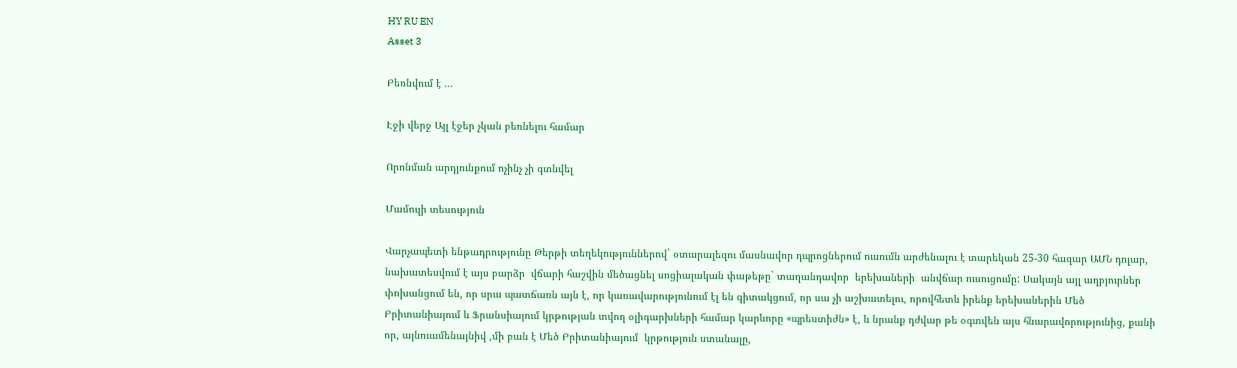HY RU EN
Asset 3

Բեռնվում է ...

Էջի վերջ Այլ էջեր չկան բեռնելու համար

Որոնման արդյունքում ոչինչ չի գտնվել

Մամուլի տեսություն

Վարչապետի ենթադրությունը Թերթի տեղեկություններով` օտարալեզու մասնավոր դպրոցներում ուսումն արժենալու է տարեկան 25-30 հազար ԱՄՆ դոլար, նախատեսվում է այս բարձր  վճարի հաշվին մեծացնել սոցիալական փաթեթը` տաղանդավոր  երեխաների  անվճար ուսուցումը: Սակայն այլ աղբյուրներ փոխանցում են, որ սրա պատճառն այն է, որ կառավարությունում էլ են գիտակցում, որ սա չի աշխատելու, որովհետև իրենք երեխաներին Մեծ Բրիտանիայում և Ֆրանսիայում կրթության տվող օլիգարխների համար կարևորը «պրեստիժն» է, և նրանք դժվար թե օգտվեն այս հնարավորությունից, քանի որ, այնուամենայնիվ ,մի բան է Մեծ Բրիտանիայում  կրթություն ստանալը,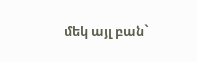մեկ այլ բան`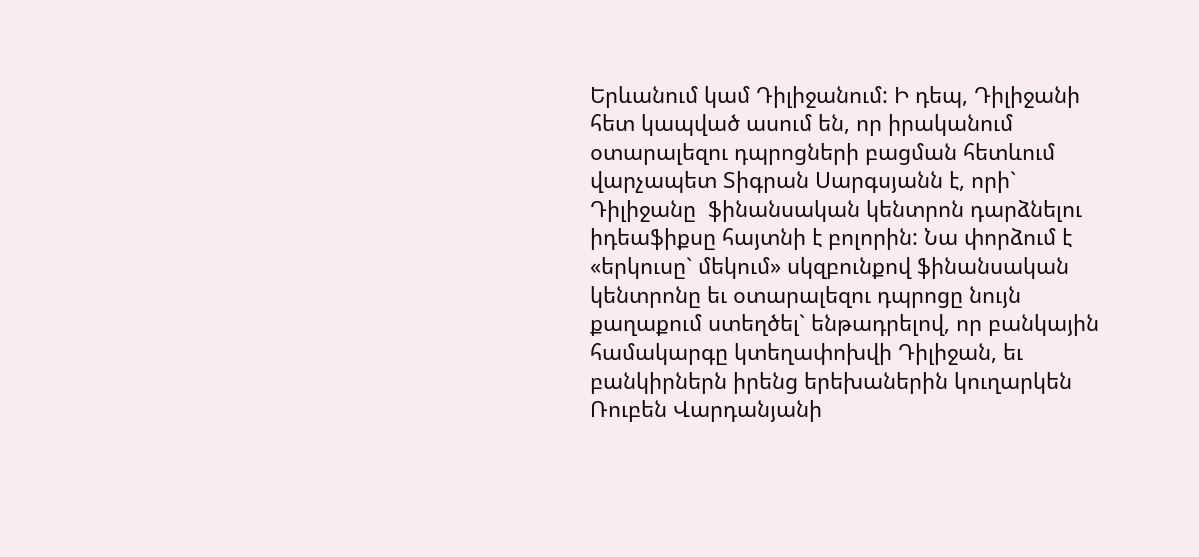Երևանում կամ Դիլիջանում: Ի դեպ, Դիլիջանի հետ կապված ասում են, որ իրականում օտարալեզու դպրոցների բացման հետևում վարչապետ Տիգրան Սարգսյանն է, որի` Դիլիջանը  ֆինանսական կենտրոն դարձնելու իդեաֆիքսը հայտնի է բոլորին: Նա փորձում է «երկուսը` մեկում» սկզբունքով ֆինանսական կենտրոնը եւ օտարալեզու դպրոցը նույն քաղաքում ստեղծել` ենթադրելով, որ բանկային համակարգը կտեղափոխվի Դիլիջան, եւ բանկիրներն իրենց երեխաներին կուղարկեն Ռուբեն Վարդանյանի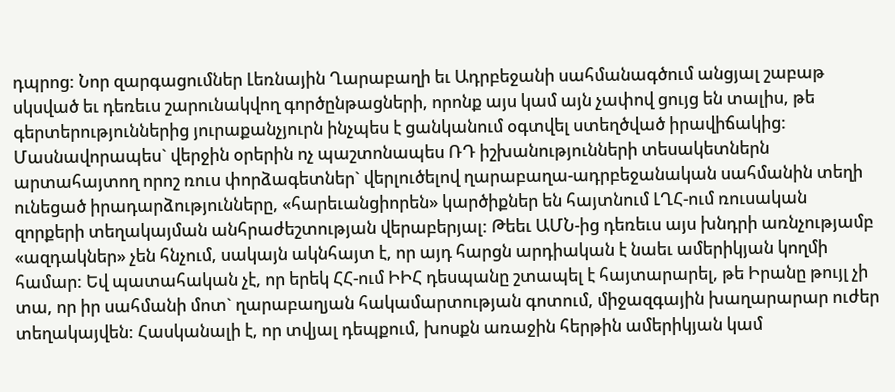դպրոց: Նոր զարգացումներ Լեռնային Ղարաբաղի եւ Ադրբեջանի սահմանագծում անցյալ շաբաթ սկսված եւ դեռեւս շարունակվող գործընթացների, որոնք այս կամ այն չափով ցույց են տալիս, թե գերտերություններից յուրաքանչյուրն ինչպես է ցանկանում օգտվել ստեղծված իրավիճակից: Մասնավորապես` վերջին օրերին ոչ պաշտոնապես ՌԴ իշխանությունների տեսակետներն արտահայտող որոշ ռուս փորձագետներ` վերլուծելով ղարաբաղա-ադրբեջանական սահմանին տեղի ունեցած իրադարձությունները, «հարեւանցիորեն» կարծիքներ են հայտնում ԼՂՀ-ում ռուսական զորքերի տեղակայման անհրաժեշտության վերաբերյալ: Թեեւ ԱՄՆ-ից դեռեւս այս խնդրի առնչությամբ «ազդակներ» չեն հնչում, սակայն ակնհայտ է, որ այդ հարցն արդիական է նաեւ ամերիկյան կողմի համար: Եվ պատահական չէ, որ երեկ ՀՀ-ում ԻԻՀ դեսպանը շտապել է հայտարարել, թե Իրանը թույլ չի տա, որ իր սահմանի մոտ` ղարաբաղյան հակամարտության գոտում, միջազգային խաղարարար ուժեր տեղակայվեն: Հասկանալի է, որ տվյալ դեպքում, խոսքն առաջին հերթին ամերիկյան կամ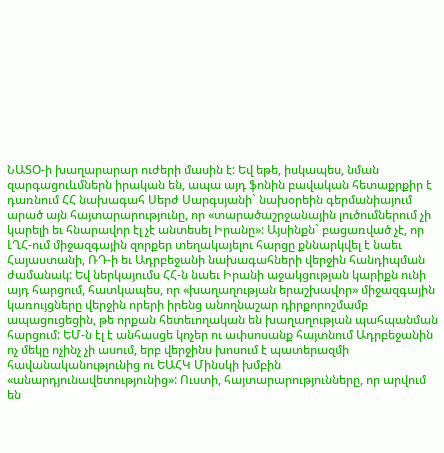ՆԱՏՕ-ի խաղարարար ուժերի մասին է: Եվ եթե, իսկապես, նման զարգացուևմներն իրական են, ապա այդ ֆոնին բավական հետաքրքիր է դառնում ՀՀ նախագահ Սերժ Սարգսյանի` նախօրեին գերմանիայում արած այն հայտարարությունը, որ «տարածաշրջանային լուծումներում չի կարելի եւ հնարավոր էլ չէ անտեսել Իրանը»: Այսինքն` բացառված չէ, որ ԼՂՀ-ում միջազգային զորքեր տեղակայելու հարցը քննարկվել է նաեւ Հայաստանի, ՌԴ-ի եւ Ադրբեջանի նախագահների վերջին հանդիպման ժամանակ: Եվ ներկայումս ՀՀ-ն նաեւ Իրանի աջակցության կարիքն ունի այդ հարցում, հատկապես, որ «խաղաղության երաշխավոր» միջազգային կառույցները վերջին որերի իրենց անողնաշար դիրքորոշմամբ ապացուցեցին, թե որքան հետեւողական են խաղաղության պահպանման հարցում: ԵՄ-ն էլ է անհասցե կոչեր ու ափսոսանք հայտնում Ադրբեջանին ոչ մեկը ոչինչ չի ասում, երբ վերջինս խոսում է պատերազմի հավանականությունից ու ԵԱՀԿ Մինսկի խմբին «անարդյունավետությունից»: Ուստի, հայտարարությունները, որ արվում են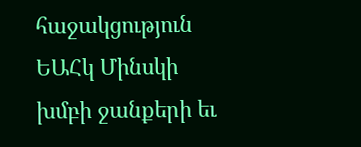հաջակցություն ԵԱՀկ Մինսկի խմբի ջանքերի եւ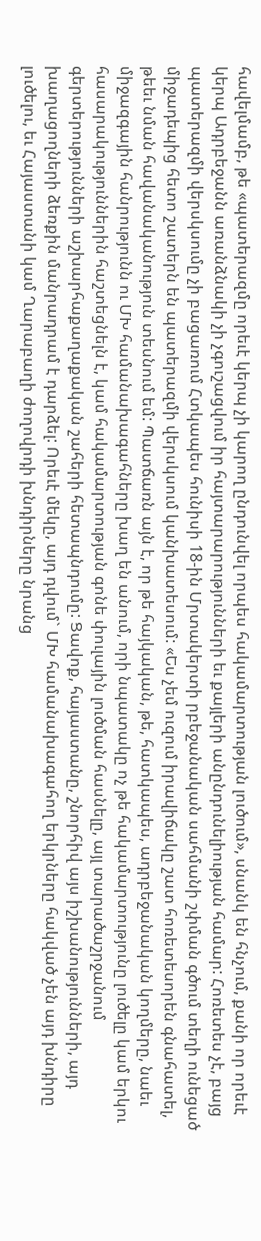հավելմամբ, թե «պատերազմը որեւէ կերպ չի կարող ընդունվել որպես հակամարտության լուծում», սնանկ են հնչում, քանի որ որեւէ կերպ Ադրբեջանն առանձնակի չի չգուշացվում իր հայտարարությունների եւ քայլերի անընդունելիության համար: Հոռետես չէ, բայց պատերազմի վերսկսումը չի բացառում Հտկապես հունիսի 18-ին Մրտակերտի րբեջանական սահմանի շփման գծում տեղի ունեցած միջադեպից հետո շատերն են պատերազմի վերսկսում կանխատեսում: «Ես չեմ ուզում իրավիճակը շատ հոռետեսորեն գնահատել, թեեւ նման հավանականություն տեսնում եմ: Պատճառն այն է, որ թե հայկական, թե, հատկապես, ադրբեջանական կողմերը, նաեւ միջազգային հանրությունն ու ՄԽ համանախագահները խաղ են անում, որի նպատակը ոչ թե հակամարտությունը լուծելը կամ երկու հասարակություններին հաշտեցնելն է, կամ հակամարտության գոնե փուլային լուծման հասնելը, այլ տարածաշրջանում գերտերությունների աշխարհաքաղաքական շահերի հետապնդումը: Ցավոք, հայաստանը, շնորհիվ այս իշխանությունների, այդ խաղացողների ձեռքին մանրադրամ է դարձել: Որեւէ մեկը, այդ դվում` ՄԽ համանախագահող երկրները հակված չեն այդ խնդիրը լուծելու, եւ Հայաստանի կամ Ղարաբաղի ժողովրդի խնդիրները նրանց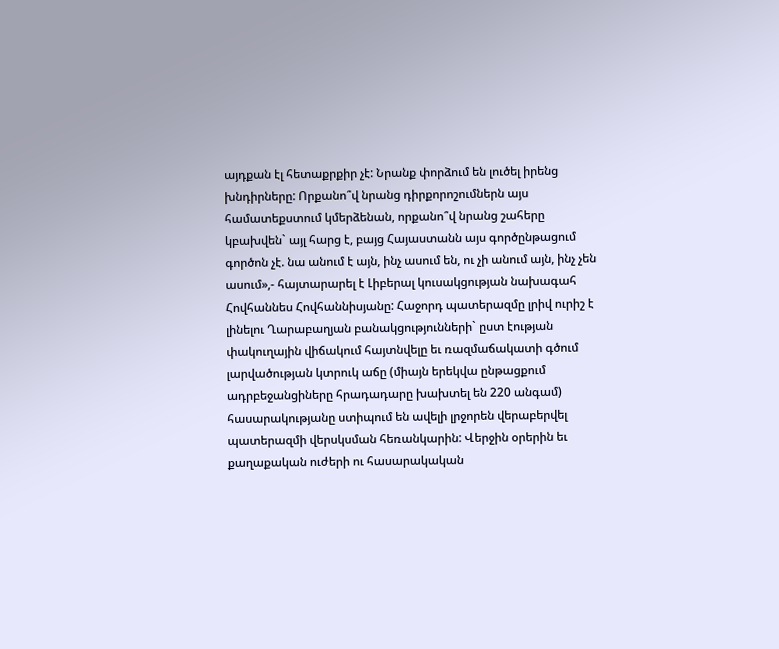այդքան էլ հետաքրքիր չէ: Նրանք փորձում են լուծել իրենց խնդիրները: Որքանո՞վ նրանց դիրքորոշումներն այս համատեքստում կմերձենան, որքանո՞վ նրանց շահերը կբախվեն` այլ հարց է, բայց Հայաստանն այս գործընթացում գործոն չէ. նա անում է այն, ինչ ասում են, ու չի անում այն, ինչ չեն ասում»,- հայտարարել է Լիբերալ կուսակցության նախագահ Հովհաննես Հովհաննիսյանը: Հաջորդ պատերազմը լրիվ ուրիշ է լինելու Ղարաբաղյան բանակցությունների` ըստ էության փակուղային վիճակում հայտնվելը եւ ռազմաճակատի գծում լարվածության կտրուկ աճը (միայն երեկվա ընթացքում ադրբեջանցիները հրադադարը խախտել են 220 անգամ) հասարակությանը ստիպում են ավելի լրջորեն վերաբերվել պատերազմի վերսկսման հեռանկարին: Վերջին օրերին եւ քաղաքական ուժերի ու հասարակական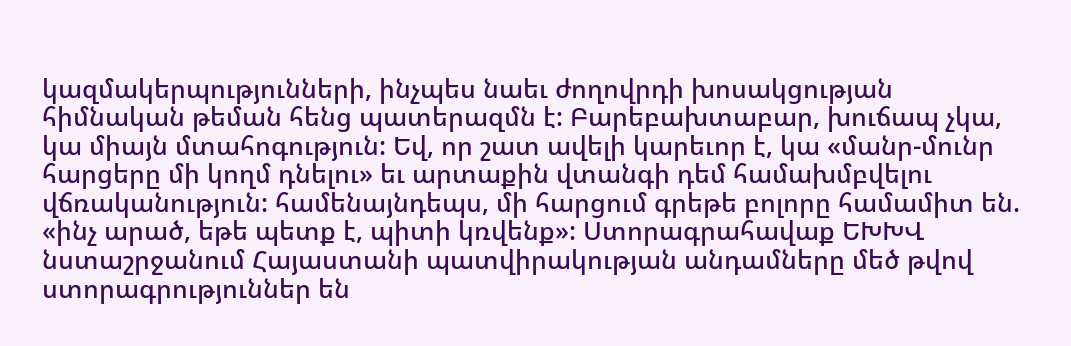կազմակերպությունների, ինչպես նաեւ ժողովրդի խոսակցության հիմնական թեման հենց պատերազմն է: Բարեբախտաբար, խուճապ չկա, կա միայն մտահոգություն: Եվ, որ շատ ավելի կարեւոր է, կա «մանր-մունր հարցերը մի կողմ դնելու» եւ արտաքին վտանգի դեմ համախմբվելու վճռականություն: համենայնդեպս, մի հարցում գրեթե բոլորը համամիտ են. «ինչ արած, եթե պետք է, պիտի կռվենք»: Ստորագրահավաք ԵԽԽՎ նստաշրջանում Հայաստանի պատվիրակության անդամները մեծ թվով ստորագրություններ են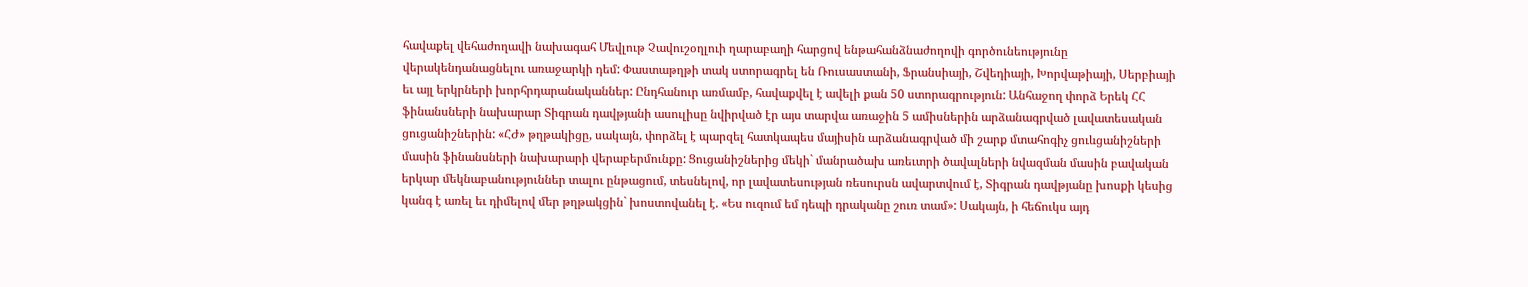հավաքել վեհաժողավի նախագահ Մեվլութ Չավուշօղլուի ղարաբաղի հարցով ենթահանձնաժողովի գործունեությունը վերակենդանացնելու առաջարկի դեմ: Փաստաթղթի տակ ստորագրել են Ռուսաստանի, Ֆրանսիայի, Շվեդիայի, Խորվաթիայի, Սերբիայի եւ այլ երկրների խորհրդարանականներ: Ընդհանուր առմամբ, հավաքվել է ավելի քան 50 ստորագրություն: Անհաջող փորձ Երեկ ՀՀ ֆինանսների նախարար Տիգրան դավթյանի ասուլիսը նվիրված էր այս տարվա առաջին 5 ամիսներին արձանագրված լավատեսական ցուցանիշներին: «ՀԺ» թղթակիցը, սակայն, փորձել է պարզել հատկապես մայիսին արձանագրված մի շարք մտահոգիչ ցուևցանիշների մասին ֆինանսների նախարարի վերաբերմունքը: Ցուցանիշներից մեկի` մանրածախ առեւտրի ծավալների նվազման մասին բավական երկար մեկնաբանություններ տալու ընթացում, տեսնելով, որ լավատեսության ռեսուրսն ավարտվում է, Տիգրան դավթյանը խոսքի կեսից կանգ է առել եւ դիմելով մեր թղթակցին` խոստովանել է. «Ես ուզում եմ դեպի դրականը շուռ տամ»: Սակայն, ի հեճուկս այդ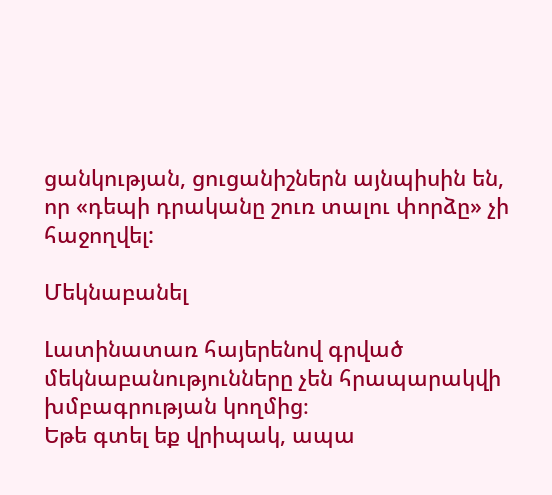ցանկության, ցուցանիշներն այնպիսին են, որ «դեպի դրականը շուռ տալու փորձը» չի հաջողվել:

Մեկնաբանել

Լատինատառ հայերենով գրված մեկնաբանությունները չեն հրապարակվի խմբագրության կողմից։
Եթե գտել եք վրիպակ, ապա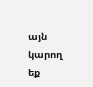այն կարող եք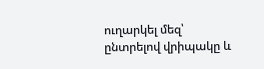ուղարկել մեզ՝ ընտրելով վրիպակը և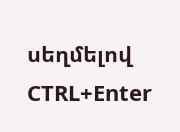սեղմելով CTRL+Enter